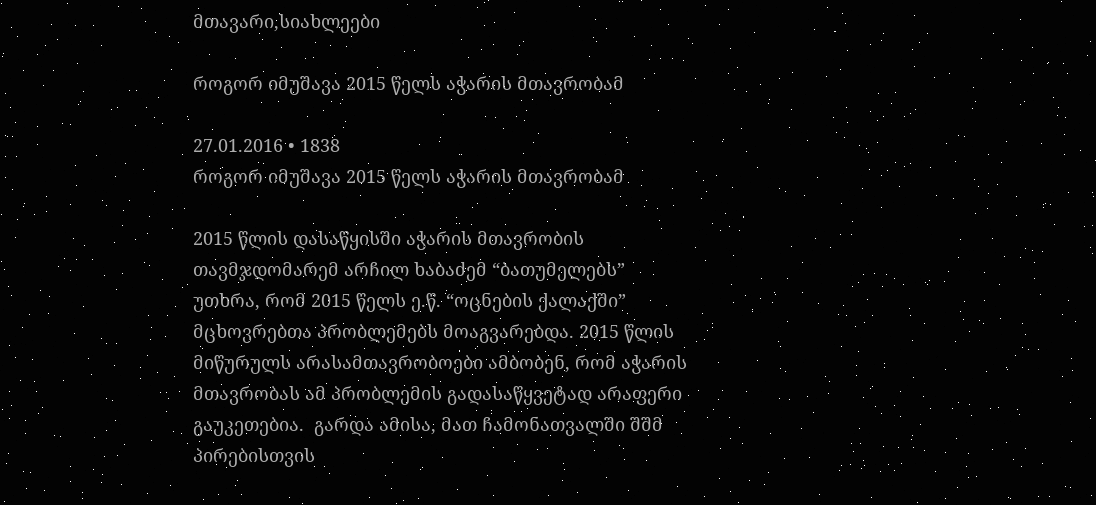მთავარი,სიახლეები

როგორ იმუშავა 2015 წელს აჭარის მთავრობამ

27.01.2016 • 1838
როგორ იმუშავა 2015 წელს აჭარის მთავრობამ

2015 წლის დასაწყისში აჭარის მთავრობის თავმჯდომარემ არჩილ ხაბაძემ “ბათუმელებს” უთხრა, რომ 2015 წელს ე.წ. “ოცნების ქალაქში” მცხოვრებთა პრობლემებს მოაგვარებდა. 2015 წლის მიწურულს არასამთავრობოები ამბობენ, რომ აჭარის მთავრობას ამ პრობლემის გადასაწყვეტად არაფერი გაუკეთებია.  გარდა ამისა, მათ ჩამონათვალში შშმ პირებისთვის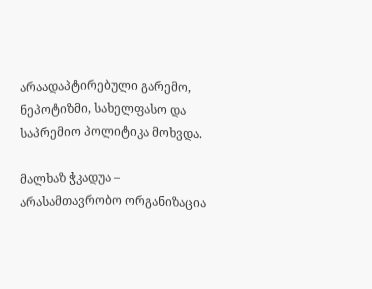არაადაპტირებული გარემო, ნეპოტიზმი, სახელფასო და საპრემიო პოლიტიკა მოხვდა.

მალხაზ ჭკადუა – არასამთავრობო ორგანიზაცია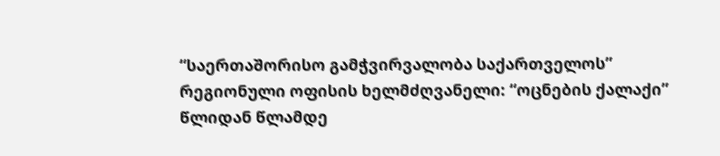“საერთაშორისო გამჭვირვალობა საქართველოს” რეგიონული ოფისის ხელმძღვანელი: “ოცნების ქალაქი” წლიდან წლამდე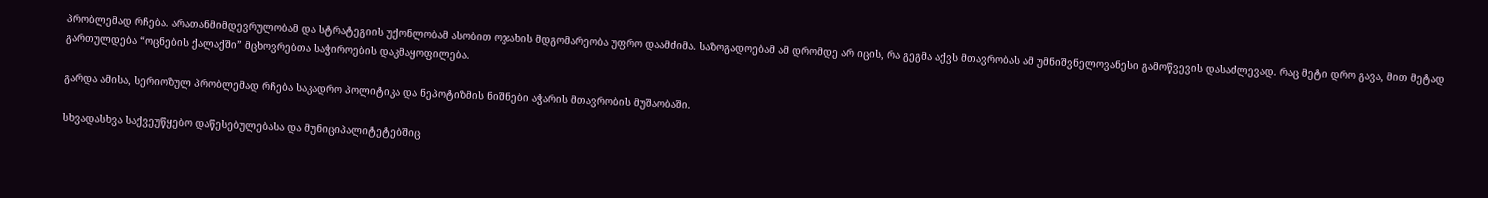პრობლემად რჩება. არათანმიმდევრულობამ და სტრატეგიის უქონლობამ ასობით ოჯახის მდგომარეობა უფრო დაამძიმა. საზოგადოებამ ამ დრომდე არ იცის, რა გეგმა აქვს მთავრობას ამ უმნიშვნელოვანესი გამოწვევის დასაძლევად. რაც მეტი დრო გავა, მით მეტად გართულდება “ოცნების ქალაქში” მცხოვრებთა საჭიროების დაკმაყოფილება.

გარდა ამისა, სერიოზულ პრობლემად რჩება საკადრო პოლიტიკა და ნეპოტიზმის ნიშნები აჭარის მთავრობის მუშაობაში.

სხვადასხვა საქვეუწყებო დაწესებულებასა და მუნიციპალიტეტებშიც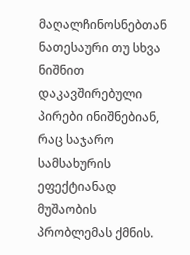მაღალჩინოსნებთან ნათესაური თუ სხვა ნიშნით დაკავშირებული პირები ინიშნებიან, რაც საჯარო სამსახურის ეფექტიანად მუშაობის პრობლემას ქმნის.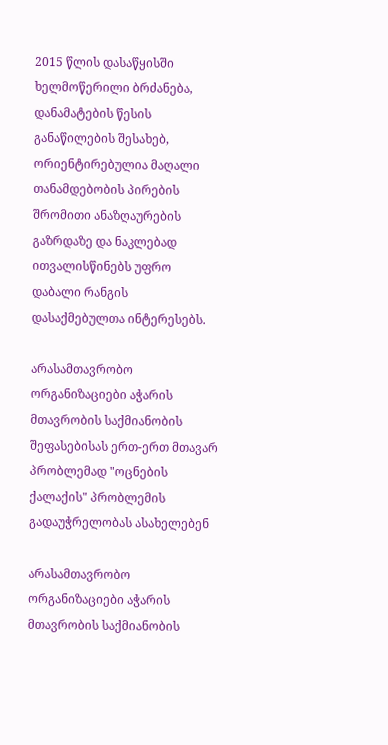2015 წლის დასაწყისში ხელმოწერილი ბრძანება, დანამატების წესის განაწილების შესახებ, ორიენტირებულია მაღალი თანამდებობის პირების შრომითი ანაზღაურების გაზრდაზე და ნაკლებად ითვალისწინებს უფრო დაბალი რანგის დასაქმებულთა ინტერესებს.

არასამთავრობო ორგანიზაციები აჭარის მთავრობის საქმიანობის შეფასებისას ერთ-ერთ მთავარ პრობლემად "ოცნების ქალაქის" პრობლემის გადაუჭრელობას ასახელებენ

არასამთავრობო ორგანიზაციები აჭარის მთავრობის საქმიანობის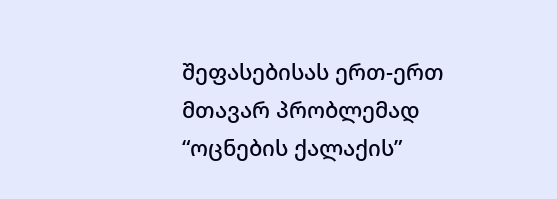შეფასებისას ერთ-ერთ მთავარ პრობლემად “ოცნების ქალაქის”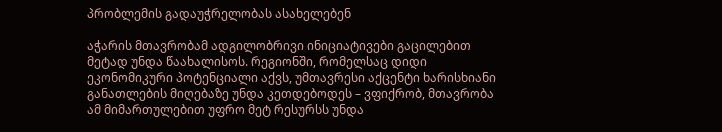პრობლემის გადაუჭრელობას ასახელებენ

აჭარის მთავრობამ ადგილობრივი ინიციატივები გაცილებით მეტად უნდა წაახალისოს. რეგიონში, რომელსაც დიდი ეკონომიკური პოტენციალი აქვს, უმთავრესი აქცენტი ხარისხიანი განათლების მიღებაზე უნდა კეთდებოდეს – ვფიქრობ, მთავრობა ამ მიმართულებით უფრო მეტ რესურსს უნდა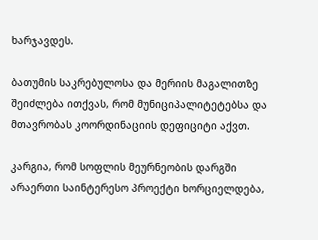ხარჯავდეს.

ბათუმის საკრებულოსა და მერიის მაგალითზე შეიძლება ითქვას, რომ მუნიციპალიტეტებსა და მთავრობას კოორდინაციის დეფიციტი აქვთ.

კარგია, რომ სოფლის მეურნეობის დარგში არაერთი საინტერესო პროექტი ხორციელდება,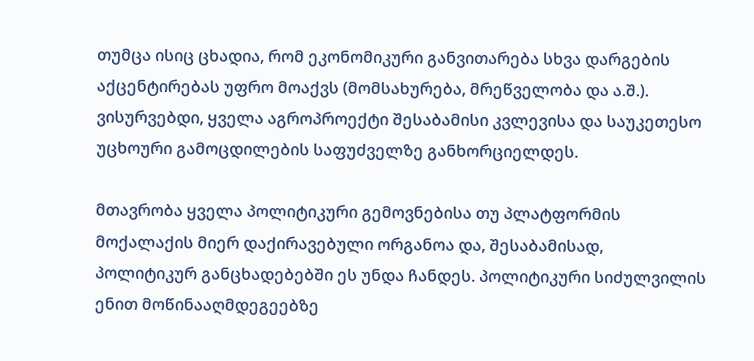თუმცა ისიც ცხადია, რომ ეკონომიკური განვითარება სხვა დარგების აქცენტირებას უფრო მოაქვს (მომსახურება, მრეწველობა და ა.შ.). ვისურვებდი, ყველა აგროპროექტი შესაბამისი კვლევისა და საუკეთესო უცხოური გამოცდილების საფუძველზე განხორციელდეს.

მთავრობა ყველა პოლიტიკური გემოვნებისა თუ პლატფორმის მოქალაქის მიერ დაქირავებული ორგანოა და, შესაბამისად, პოლიტიკურ განცხადებებში ეს უნდა ჩანდეს. პოლიტიკური სიძულვილის ენით მოწინააღმდეგეებზე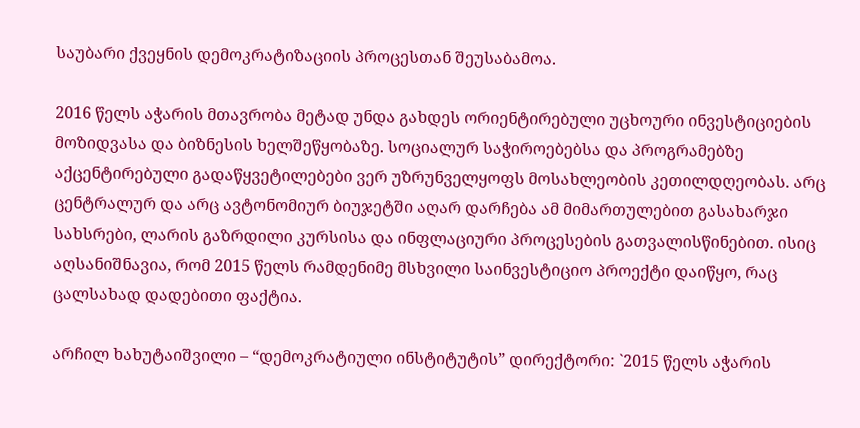საუბარი ქვეყნის დემოკრატიზაციის პროცესთან შეუსაბამოა.

2016 წელს აჭარის მთავრობა მეტად უნდა გახდეს ორიენტირებული უცხოური ინვესტიციების მოზიდვასა და ბიზნესის ხელშეწყობაზე. სოციალურ საჭიროებებსა და პროგრამებზე აქცენტირებული გადაწყვეტილებები ვერ უზრუნველყოფს მოსახლეობის კეთილდღეობას. არც ცენტრალურ და არც ავტონომიურ ბიუჯეტში აღარ დარჩება ამ მიმართულებით გასახარჯი სახსრები, ლარის გაზრდილი კურსისა და ინფლაციური პროცესების გათვალისწინებით. ისიც აღსანიშნავია, რომ 2015 წელს რამდენიმე მსხვილი საინვესტიციო პროექტი დაიწყო, რაც ცალსახად დადებითი ფაქტია.

არჩილ ხახუტაიშვილი – “დემოკრატიული ინსტიტუტის” დირექტორი: `2015 წელს აჭარის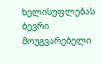ხელისუფლებას ბევრი მოუგვარებელი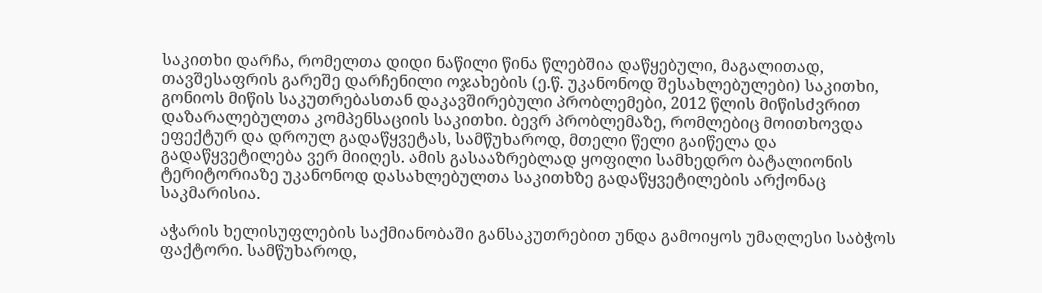საკითხი დარჩა, რომელთა დიდი ნაწილი წინა წლებშია დაწყებული, მაგალითად, თავშესაფრის გარეშე დარჩენილი ოჯახების (ე.წ. უკანონოდ შესახლებულები) საკითხი, გონიოს მიწის საკუთრებასთან დაკავშირებული პრობლემები, 2012 წლის მიწისძვრით დაზარალებულთა კომპენსაციის საკითხი. ბევრ პრობლემაზე, რომლებიც მოითხოვდა ეფექტურ და დროულ გადაწყვეტას, სამწუხაროდ, მთელი წელი გაიწელა და გადაწყვეტილება ვერ მიიღეს. ამის გასააზრებლად ყოფილი სამხედრო ბატალიონის ტერიტორიაზე უკანონოდ დასახლებულთა საკითხზე გადაწყვეტილების არქონაც საკმარისია.

აჭარის ხელისუფლების საქმიანობაში განსაკუთრებით უნდა გამოიყოს უმაღლესი საბჭოს ფაქტორი. სამწუხაროდ,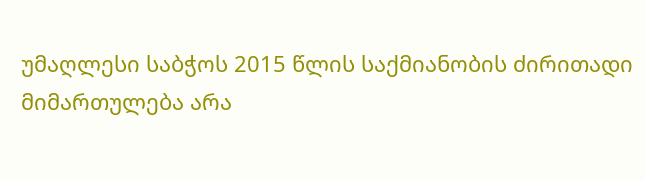უმაღლესი საბჭოს 2015 წლის საქმიანობის ძირითადი მიმართულება არა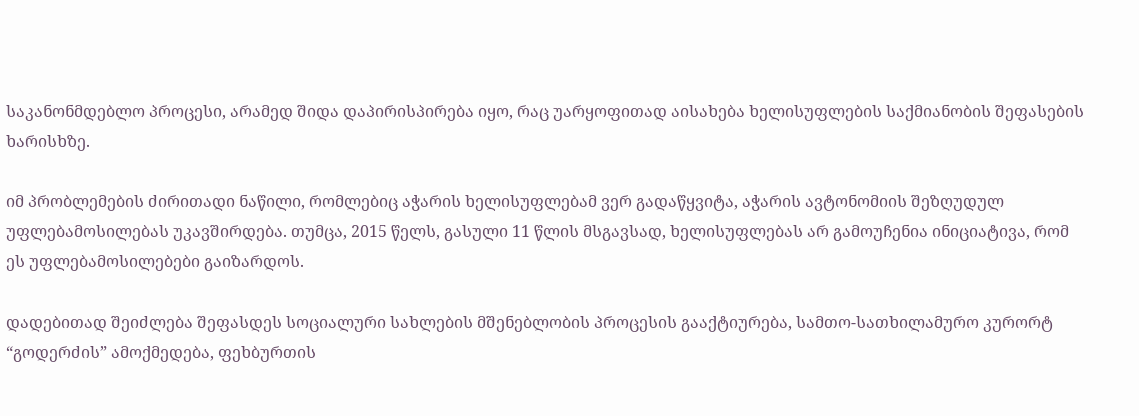საკანონმდებლო პროცესი, არამედ შიდა დაპირისპირება იყო, რაც უარყოფითად აისახება ხელისუფლების საქმიანობის შეფასების ხარისხზე.

იმ პრობლემების ძირითადი ნაწილი, რომლებიც აჭარის ხელისუფლებამ ვერ გადაწყვიტა, აჭარის ავტონომიის შეზღუდულ უფლებამოსილებას უკავშირდება. თუმცა, 2015 წელს, გასული 11 წლის მსგავსად, ხელისუფლებას არ გამოუჩენია ინიციატივა, რომ ეს უფლებამოსილებები გაიზარდოს.

დადებითად შეიძლება შეფასდეს სოციალური სახლების მშენებლობის პროცესის გააქტიურება, სამთო-სათხილამურო კურორტ “გოდერძის” ამოქმედება, ფეხბურთის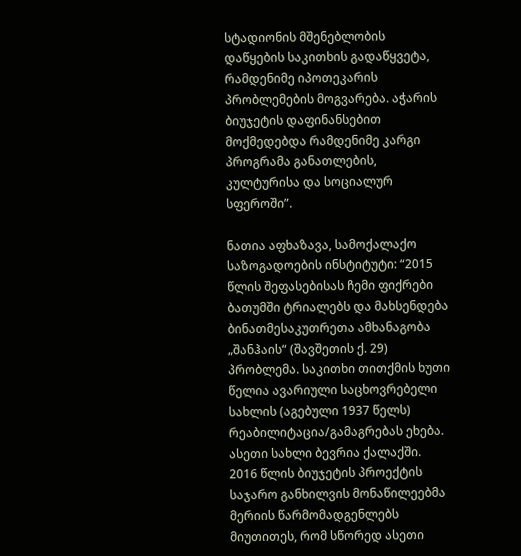სტადიონის მშენებლობის დაწყების საკითხის გადაწყვეტა, რამდენიმე იპოთეკარის პრობლემების მოგვარება. აჭარის ბიუჯეტის დაფინანსებით მოქმედებდა რამდენიმე კარგი პროგრამა განათლების, კულტურისა და სოციალურ სფეროში”.

ნათია აფხაზავა, სამოქალაქო საზოგადოების ინსტიტუტი: “2015 წლის შეფასებისას ჩემი ფიქრები ბათუმში ტრიალებს და მახსენდება ბინათმესაკუთრეთა ამხანაგობა „შანჰაის“ (შავშეთის ქ. 29) პრობლემა. საკითხი თითქმის ხუთი წელია ავარიული საცხოვრებელი სახლის (აგებული 1937 წელს) რეაბილიტაცია/გამაგრებას ეხება. ასეთი სახლი ბევრია ქალაქში. 2016 წლის ბიუჯეტის პროექტის საჯარო განხილვის მონაწილეებმა მერიის წარმომადგენლებს მიუთითეს, რომ სწორედ ასეთი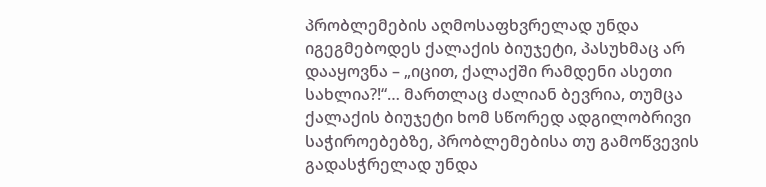პრობლემების აღმოსაფხვრელად უნდა იგეგმებოდეს ქალაქის ბიუჯეტი, პასუხმაც არ დააყოვნა – „იცით, ქალაქში რამდენი ასეთი სახლია?!“… მართლაც ძალიან ბევრია, თუმცა ქალაქის ბიუჯეტი ხომ სწორედ ადგილობრივი საჭიროებებზე, პრობლემებისა თუ გამოწვევის გადასჭრელად უნდა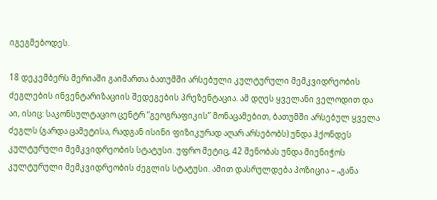იგეგმებოდეს.

18 დეკემბერს მერიაში გაიმართა ბათუმში არსებული კულტურული მემკვიდრეობის ძეგლების ინვენტარიზაციის შედეგების პრეზენტაცია. ამ დღეს ყველანი ველოდით და აი, ისიც: საკონსულტაციო ცენტრ “გეოგრაფიკის” მონაცამებით, ბათუმში არსებულ ყველა ძეგლს (გარდა ცამეტისა, რადგან ისინი ფიზიკურად აღარ არსებობს) უნდა ჰქონდეს კულტურული მემკვიდრეობის სტატუსი. უფრო მეტიც, 42 შენობას უნდა მიენიჭოს კულტურული მემკვიდრეობის ძეგლის სტატუსი. ამით დასრულდება პოზიცია – „განა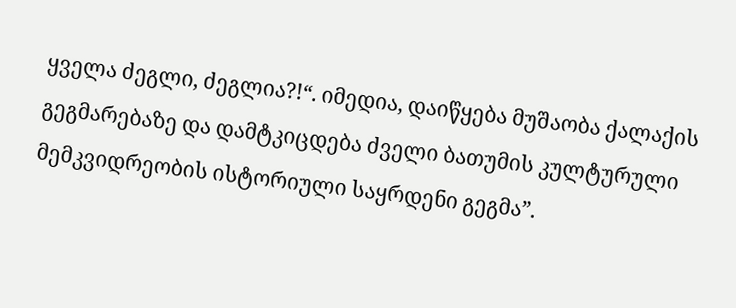ყველა ძეგლი, ძეგლია?!“. იმედია, დაიწყება მუშაობა ქალაქის გეგმარებაზე და დამტკიცდება ძველი ბათუმის კულტურული მემკვიდრეობის ისტორიული საყრდენი გეგმა”.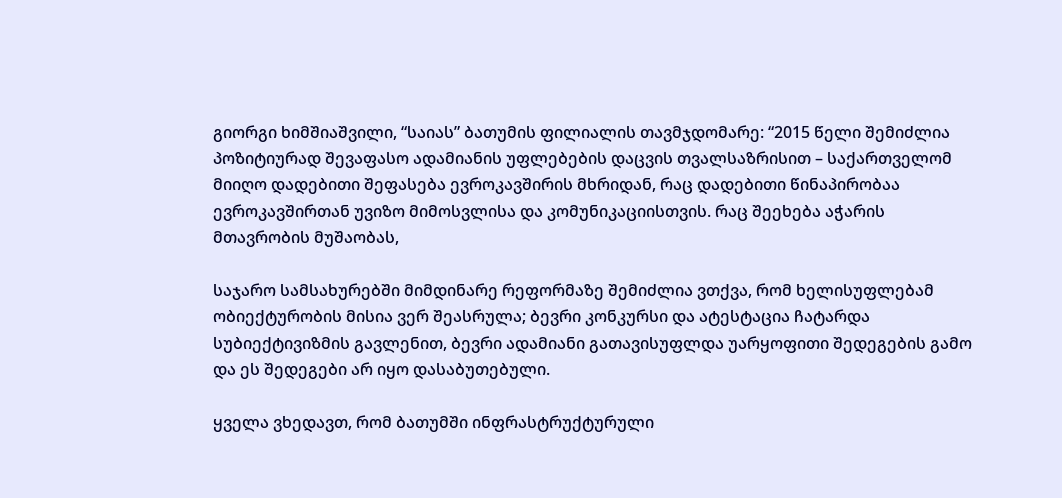გიორგი ხიმშიაშვილი, “საიას” ბათუმის ფილიალის თავმჯდომარე: “2015 წელი შემიძლია პოზიტიურად შევაფასო ადამიანის უფლებების დაცვის თვალსაზრისით – საქართველომ მიიღო დადებითი შეფასება ევროკავშირის მხრიდან, რაც დადებითი წინაპირობაა ევროკავშირთან უვიზო მიმოსვლისა და კომუნიკაციისთვის. რაც შეეხება აჭარის მთავრობის მუშაობას,

საჯარო სამსახურებში მიმდინარე რეფორმაზე შემიძლია ვთქვა, რომ ხელისუფლებამ ობიექტურობის მისია ვერ შეასრულა; ბევრი კონკურსი და ატესტაცია ჩატარდა სუბიექტივიზმის გავლენით, ბევრი ადამიანი გათავისუფლდა უარყოფითი შედეგების გამო და ეს შედეგები არ იყო დასაბუთებული.

ყველა ვხედავთ, რომ ბათუმში ინფრასტრუქტურული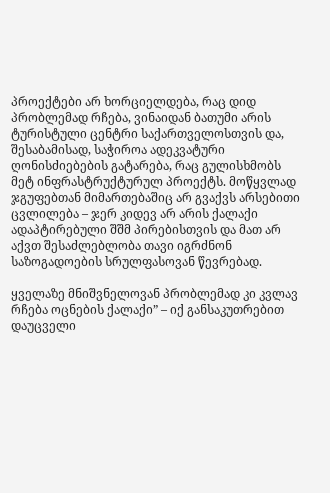პროექტები არ ხორციელდება, რაც დიდ პრობლემად რჩება, ვინაიდან ბათუმი არის ტურისტული ცენტრი საქართველოსთვის და, შესაბამისად, საჭიროა ადეკვატური ღონისძიებების გატარება, რაც გულისხმობს მეტ ინფრასტრუქტურულ პროექტს. მოწყვლად ჯგუფებთან მიმართებაშიც არ გვაქვს არსებითი ცვლილება – ჯერ კიდევ არ არის ქალაქი ადაპტირებული შშმ პირებისთვის და მათ არ აქვთ შესაძლებლობა თავი იგრძნონ საზოგადოების სრულფასოვან წევრებად.

ყველაზე მნიშვნელოვან პრობლემად კი კვლავ რჩება ოცნების ქალაქი” – იქ განსაკუთრებით დაუცველი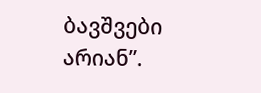ბავშვები არიან”.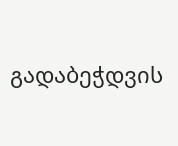გადაბეჭდვის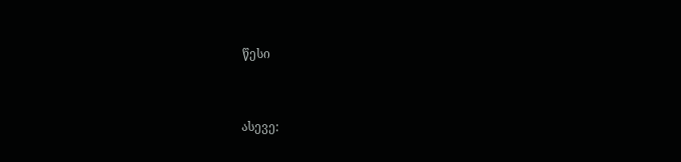წესი


ასევე: